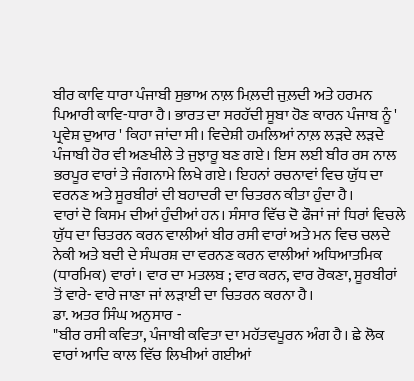ਬੀਰ ਕਾਵਿ ਧਾਰਾ ਪੰਜਾਬੀ ਸੁਭਾਅ ਨਾਲ਼ ਮਿਲ਼ਦੀ ਜੁਲ਼ਦੀ ਅਤੇ ਹਰਮਨ ਪਿਆਰੀ ਕਾਵਿ-ਧਾਰਾ ਹੈ। ਭਾਰਤ ਦਾ ਸਰਹੱਦੀ ਸੂਬਾ ਹੋਣ ਕਾਰਨ ਪੰਜਾਬ ਨੂੰ ' ਪ੍ਰਵੇਸ਼ ਦੁਆਰ ' ਕਿਹਾ ਜਾਂਦਾ ਸੀ। ਵਿਦੇਸ਼ੀ ਹਮਲਿਆਂ ਨਾਲ਼ ਲੜਦੇ ਲੜਦੇ ਪੰਜਾਬੀ ਹੋਰ ਵੀ ਅਣਖੀਲੇ ਤੇ ਜੁਝਾਰੂ ਬਣ ਗਏ। ਇਸ ਲਈ ਬੀਰ ਰਸ ਨਾਲ ਭਰਪੂਰ ਵਾਰਾਂ ਤੇ ਜੰਗਨਾਮੇ ਲਿਖੇ ਗਏ। ਇਹਨਾਂ ਰਚਨਾਵਾਂ ਵਿਚ ਯੁੱਧ ਦਾ ਵਰਨਣ ਅਤੇ ਸੂਰਬੀਰਾਂ ਦੀ ਬਹਾਦਰੀ ਦਾ ਚਿਤਰਨ ਕੀਤਾ ਹੁੰਦਾ ਹੈ।
ਵਾਰਾਂ ਦੋ ਕਿਸਮ ਦੀਆਂ ਹੁੰਦੀਆਂ ਹਨ। ਸੰਸਾਰ ਵਿੱਚ ਦੋ ਫੌਜਾਂ ਜਾਂ ਧਿਰਾਂ ਵਿਚਲੇ ਯੁੱਧ ਦਾ ਚਿਤਰਨ ਕਰਨ ਵਾਲੀਆਂ ਬੀਰ ਰਸੀ ਵਾਰਾਂ ਅਤੇ ਮਨ ਵਿਚ ਚਲਦੇ ਨੇਕੀ ਅਤੇ ਬਦੀ ਦੇ ਸੰਘਰਸ਼ ਦਾ ਵਰਨਣ ਕਰਨ ਵਾਲੀਆਂ ਅਧਿਆਤਮਿਕ (ਧਾਰਮਿਕ) ਵਾਰਾਂ। ਵਾਰ ਦਾ ਮਤਲਬ ; ਵਾਰ ਕਰਨ, ਵਾਰ ਰੋਕਣਾ, ਸੂਰਬੀਰਾਂ ਤੋਂ ਵਾਰੇ- ਵਾਰੇ ਜਾਣਾ ਜਾਂ ਲੜਾਈ ਦਾ ਚਿਤਰਨ ਕਰਨਾ ਹੈ।
ਡਾ. ਅਤਰ ਸਿੰਘ ਅਨੁਸਾਰ -
"ਬੀਰ ਰਸੀ ਕਵਿਤਾ, ਪੰਜਾਬੀ ਕਵਿਤਾ ਦਾ ਮਹੱਤਵਪੂਰਨ ਅੰਗ ਹੈ। ਛੇ ਲੋਕ ਵਾਰਾਂ ਆਦਿ ਕਾਲ ਵਿੱਚ ਲਿਖੀਆਂ ਗਈਆਂ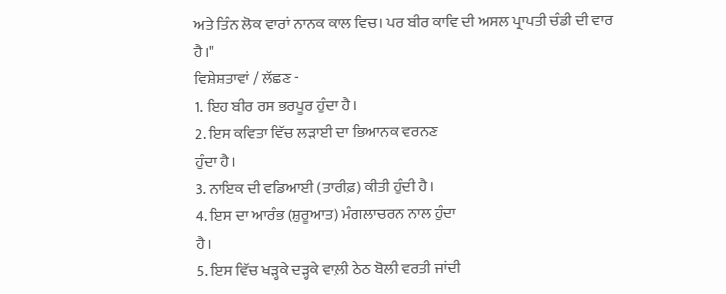ਅਤੇ ਤਿੰਨ ਲੋਕ ਵਾਰਾਂ ਨਾਨਕ ਕਾਲ ਵਿਚ। ਪਰ ਬੀਰ ਕਾਵਿ ਦੀ ਅਸਲ ਪ੍ਰਾਪਤੀ ਚੰਡੀ ਦੀ ਵਾਰ ਹੈ।"
ਵਿਸ਼ੇਸ਼ਤਾਵਾਂ / ਲੱਛਣ -
1. ਇਹ ਬੀਰ ਰਸ ਭਰਪੂਰ ਹੁੰਦਾ ਹੈ।
2. ਇਸ ਕਵਿਤਾ ਵਿੱਚ ਲੜਾਈ ਦਾ ਭਿਆਨਕ ਵਰਨਣ
ਹੁੰਦਾ ਹੈ।
3. ਨਾਇਕ ਦੀ ਵਡਿਆਈ (ਤਾਰੀਫ਼) ਕੀਤੀ ਹੁੰਦੀ ਹੈ।
4. ਇਸ ਦਾ ਆਰੰਭ (ਸ਼ੁਰੂਆਤ) ਮੰਗਲਾਚਰਨ ਨਾਲ ਹੁੰਦਾ
ਹੈ।
5. ਇਸ ਵਿੱਚ ਖੜ੍ਹਕੇ ਦੜ੍ਹਕੇ ਵਾਲ਼ੀ ਠੇਠ ਬੋਲੀ ਵਰਤੀ ਜਾਂਦੀ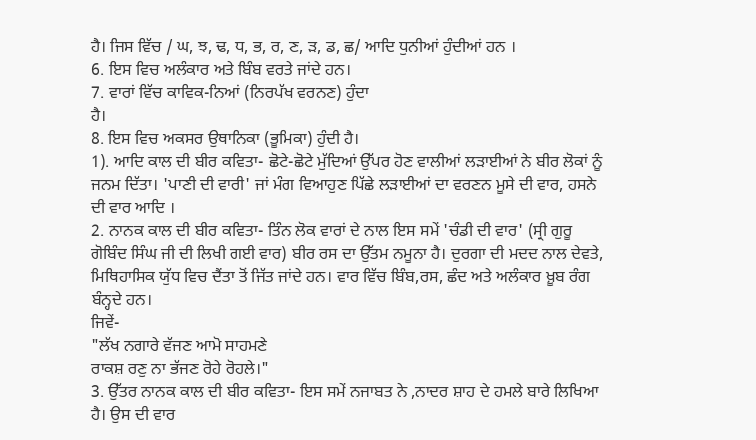ਹੈ। ਜਿਸ ਵਿੱਚ / ਘ, ਝ, ਢ, ਧ, ਭ, ਰ, ਣ, ੜ, ਡ, ਛ/ ਆਦਿ ਧੁਨੀਆਂ ਹੁੰਦੀਆਂ ਹਨ ।
6. ਇਸ ਵਿਚ ਅਲੰਕਾਰ ਅਤੇ ਬਿੰਬ ਵਰਤੇ ਜਾਂਦੇ ਹਨ।
7. ਵਾਰਾਂ ਵਿੱਚ ਕਾਵਿਕ-ਨਿਆਂ (ਨਿਰਪੱਖ ਵਰਨਣ) ਹੁੰਦਾ
ਹੈ।
8. ਇਸ ਵਿਚ ਅਕਸਰ ਉਥਾਨਿਕਾ (ਭੂਮਿਕਾ) ਹੁੰਦੀ ਹੈ।
1). ਆਦਿ ਕਾਲ ਦੀ ਬੀਰ ਕਵਿਤਾ- ਛੋਟੇ-ਛੋਟੇ ਮੁੱਦਿਆਂ ਉੱਪਰ ਹੋਣ ਵਾਲੀਆਂ ਲੜਾਈਆਂ ਨੇ ਬੀਰ ਲੋਕਾਂ ਨੂੰ ਜਨਮ ਦਿੱਤਾ। 'ਪਾਣੀ ਦੀ ਵਾਰੀ' ਜਾਂ ਮੰਗ ਵਿਆਹੁਣ ਪਿੱਛੇ ਲੜਾਈਆਂ ਦਾ ਵਰਣਨ ਮੂਸੇ ਦੀ ਵਾਰ, ਹਸਨੇ ਦੀ ਵਾਰ ਆਦਿ ।
2. ਨਾਨਕ ਕਾਲ ਦੀ ਬੀਰ ਕਵਿਤਾ- ਤਿੰਨ ਲੋਕ ਵਾਰਾਂ ਦੇ ਨਾਲ ਇਸ ਸਮੇਂ 'ਚੰਡੀ ਦੀ ਵਾਰ' (ਸ੍ਰੀ ਗੁਰੂ ਗੋਬਿੰਦ ਸਿੰਘ ਜੀ ਦੀ ਲਿਖੀ ਗਈ ਵਾਰ) ਬੀਰ ਰਸ ਦਾ ਉੱਤਮ ਨਮੂਨਾ ਹੈ। ਦੁਰਗਾ ਦੀ ਮਦਦ ਨਾਲ ਦੇਵਤੇ, ਮਿਥਿਹਾਸਿਕ ਯੁੱਧ ਵਿਚ ਦੈਂਤਾ ਤੋਂ ਜਿੱਤ ਜਾਂਦੇ ਹਨ। ਵਾਰ ਵਿੱਚ ਬਿੰਬ,ਰਸ, ਛੰਦ ਅਤੇ ਅਲੰਕਾਰ ਖ਼ੂਬ ਰੰਗ ਬੰਨ੍ਹਦੇ ਹਨ।
ਜਿਵੇਂ-
"ਲੱਖ ਨਗਾਰੇ ਵੱਜਣ ਆਮੋ ਸਾਹਮਣੇ
ਰਾਕਸ਼ ਰਣੁ ਨਾ ਭੱਜਣ ਰੋਹੇ ਰੋਹਲੇ।"
3. ਉੱਤਰ ਨਾਨਕ ਕਾਲ ਦੀ ਬੀਰ ਕਵਿਤਾ- ਇਸ ਸਮੇਂ ਨਜਾਬਤ ਨੇ ,ਨਾਦਰ ਸ਼ਾਹ ਦੇ ਹਮਲੇ ਬਾਰੇ ਲਿਖਿਆ ਹੈ। ਉਸ ਦੀ ਵਾਰ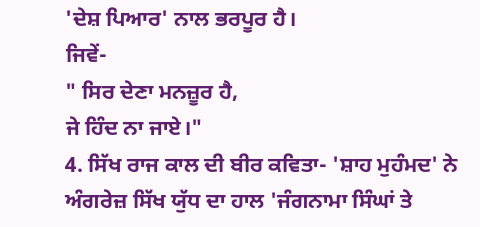'ਦੇਸ਼ ਪਿਆਰ' ਨਾਲ ਭਰਪੂਰ ਹੈ।
ਜਿਵੇਂ-
" ਸਿਰ ਦੇਣਾ ਮਨਜ਼ੂਰ ਹੈ,
ਜੇ ਹਿੰਦ ਨਾ ਜਾਏ।"
4. ਸਿੱਖ ਰਾਜ ਕਾਲ ਦੀ ਬੀਰ ਕਵਿਤਾ- 'ਸ਼ਾਹ ਮੁਹੰਮਦ' ਨੇ ਅੰਗਰੇਜ਼ ਸਿੱਖ ਯੁੱਧ ਦਾ ਹਾਲ 'ਜੰਗਨਾਮਾ ਸਿੰਘਾਂ ਤੇ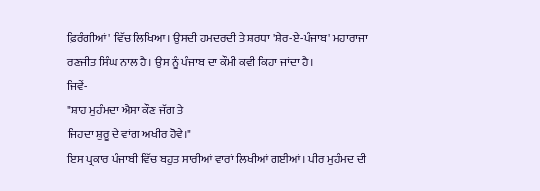ਫ਼ਿਰੰਗੀਆਂ' ਵਿੱਚ ਲਿਖਿਆ। ਉਸਦੀ ਹਮਦਰਦੀ ਤੇ ਸ਼ਰਧਾ 'ਸ਼ੇਰ-ਏ-ਪੰਜਾਬ' ਮਹਾਰਾਜਾ ਰਣਜੀਤ ਸਿੰਘ ਨਾਲ ਹੈ। ਉਸ ਨੂੰ ਪੰਜਾਬ ਦਾ ਕੌਮੀ ਕਵੀ ਕਿਹਾ ਜਾਂਦਾ ਹੈ।
ਜਿਵੇਂ-
"ਸ਼ਾਹ ਮੁਹੰਮਦਾ ਐਸਾ ਕੌਣ ਜੱਗ ਤੇ
ਜਿਹਦਾ ਸ਼ੁਰੂ ਦੇ ਵਾਂਗ ਅਖੀਰ ਹੋਵੇ।"
ਇਸ ਪ੍ਰਕਾਰ ਪੰਜਾਬੀ ਵਿੱਚ ਬਹੁਤ ਸਾਰੀਆਂ ਵਾਰਾਂ ਲਿਖੀਆਂ ਗਈਆਂ। ਪੀਰ ਮੁਹੰਮਦ ਦੀ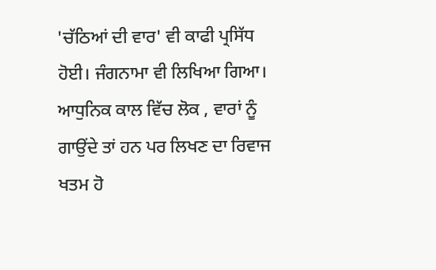'ਚੱਠਿਆਂ ਦੀ ਵਾਰ' ਵੀ ਕਾਫੀ ਪ੍ਰਸਿੱਧ ਹੋਈ। ਜੰਗਨਾਮਾ ਵੀ ਲਿਖਿਆ ਗਿਆ। ਆਧੁਨਿਕ ਕਾਲ ਵਿੱਚ ਲੋਕ , ਵਾਰਾਂ ਨੂੰ ਗਾਉਂਦੇ ਤਾਂ ਹਨ ਪਰ ਲਿਖਣ ਦਾ ਰਿਵਾਜ ਖਤਮ ਹੋ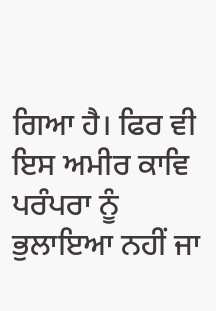ਗਿਆ ਹੈ। ਫਿਰ ਵੀ ਇਸ ਅਮੀਰ ਕਾਵਿ ਪਰੰਪਰਾ ਨੂੰ ਭੁਲਾਇਆ ਨਹੀਂ ਜਾ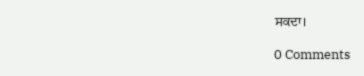ਸਕਦਾ।

0 Comments